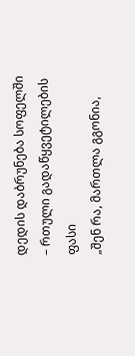დედის დაბრუნება სოფელში – რთული გადაწყვეტილების ფასი
„შენ რა, მართლა გგონია,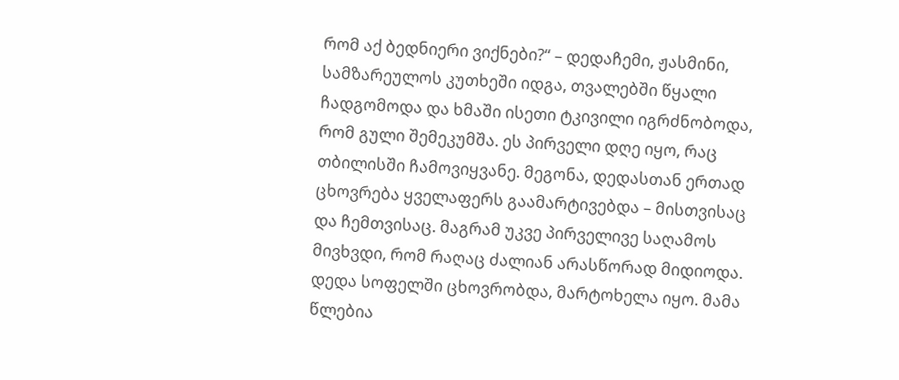რომ აქ ბედნიერი ვიქნები?“ – დედაჩემი, ჟასმინი, სამზარეულოს კუთხეში იდგა, თვალებში წყალი ჩადგომოდა და ხმაში ისეთი ტკივილი იგრძნობოდა, რომ გული შემეკუმშა. ეს პირველი დღე იყო, რაც თბილისში ჩამოვიყვანე. მეგონა, დედასთან ერთად ცხოვრება ყველაფერს გაამარტივებდა – მისთვისაც და ჩემთვისაც. მაგრამ უკვე პირველივე საღამოს მივხვდი, რომ რაღაც ძალიან არასწორად მიდიოდა.
დედა სოფელში ცხოვრობდა, მარტოხელა იყო. მამა წლებია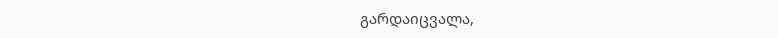გარდაიცვალა,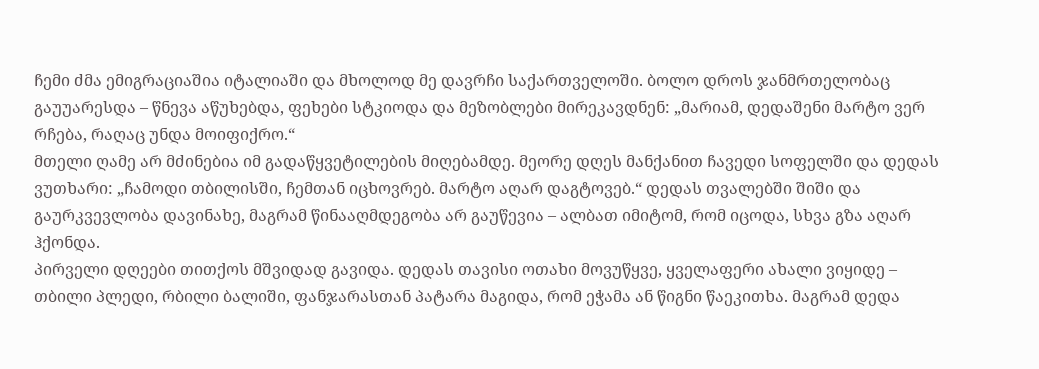ჩემი ძმა ემიგრაციაშია იტალიაში და მხოლოდ მე დავრჩი საქართველოში. ბოლო დროს ჯანმრთელობაც გაუუარესდა – წნევა აწუხებდა, ფეხები სტკიოდა და მეზობლები მირეკავდნენ: „მარიამ, დედაშენი მარტო ვერ რჩება, რაღაც უნდა მოიფიქრო.“
მთელი ღამე არ მძინებია იმ გადაწყვეტილების მიღებამდე. მეორე დღეს მანქანით ჩავედი სოფელში და დედას ვუთხარი: „ჩამოდი თბილისში, ჩემთან იცხოვრებ. მარტო აღარ დაგტოვებ.“ დედას თვალებში შიში და გაურკვევლობა დავინახე, მაგრამ წინააღმდეგობა არ გაუწევია – ალბათ იმიტომ, რომ იცოდა, სხვა გზა აღარ ჰქონდა.
პირველი დღეები თითქოს მშვიდად გავიდა. დედას თავისი ოთახი მოვუწყვე, ყველაფერი ახალი ვიყიდე – თბილი პლედი, რბილი ბალიში, ფანჯარასთან პატარა მაგიდა, რომ ეჭამა ან წიგნი წაეკითხა. მაგრამ დედა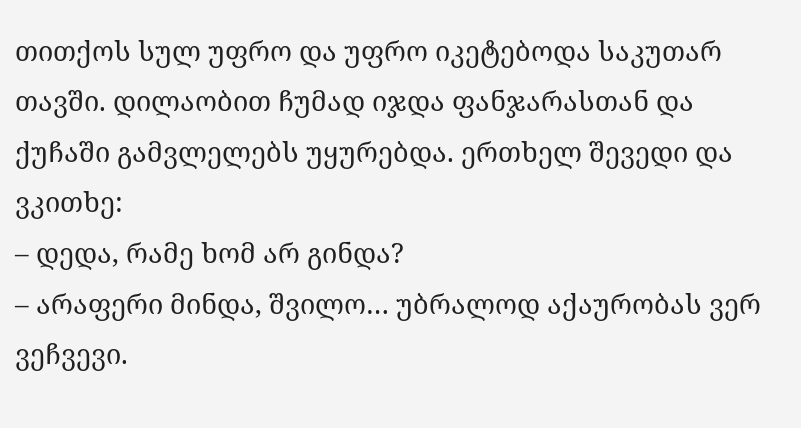თითქოს სულ უფრო და უფრო იკეტებოდა საკუთარ თავში. დილაობით ჩუმად იჯდა ფანჯარასთან და ქუჩაში გამვლელებს უყურებდა. ერთხელ შევედი და ვკითხე:
– დედა, რამე ხომ არ გინდა?
– არაფერი მინდა, შვილო… უბრალოდ აქაურობას ვერ ვეჩვევი.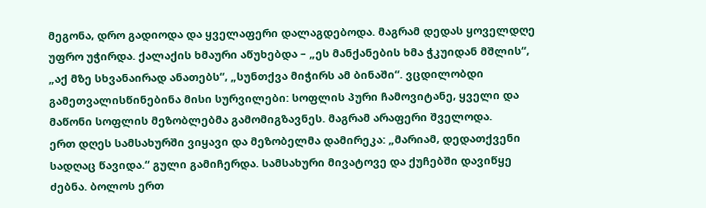მეგონა, დრო გადიოდა და ყველაფერი დალაგდებოდა. მაგრამ დედას ყოველდღე უფრო უჭირდა. ქალაქის ხმაური აწუხებდა – „ეს მანქანების ხმა ჭკუიდან მშლის“, „აქ მზე სხვანაირად ანათებს“, „სუნთქვა მიჭირს ამ ბინაში“. ვცდილობდი გამეთვალისწინებინა მისი სურვილები: სოფლის პური ჩამოვიტანე, ყველი და მაწონი სოფლის მეზობლებმა გამომიგზავნეს. მაგრამ არაფერი შველოდა.
ერთ დღეს სამსახურში ვიყავი და მეზობელმა დამირეკა: „მარიამ, დედათქვენი სადღაც წავიდა.“ გული გამიჩერდა. სამსახური მივატოვე და ქუჩებში დავიწყე ძებნა. ბოლოს ერთ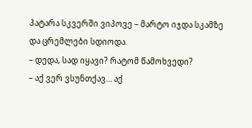პატარა სკვერში ვიპოვე – მარტო იჯდა სკამზე და ცრემლები სდიოდა.
– დედა, სად იყავი? რატომ წამოხვედი?
– აქ ვერ ვსუნთქავ… აქ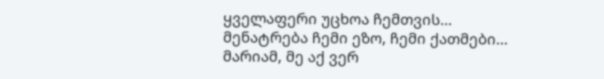ყველაფერი უცხოა ჩემთვის… მენატრება ჩემი ეზო, ჩემი ქათმები… მარიამ, მე აქ ვერ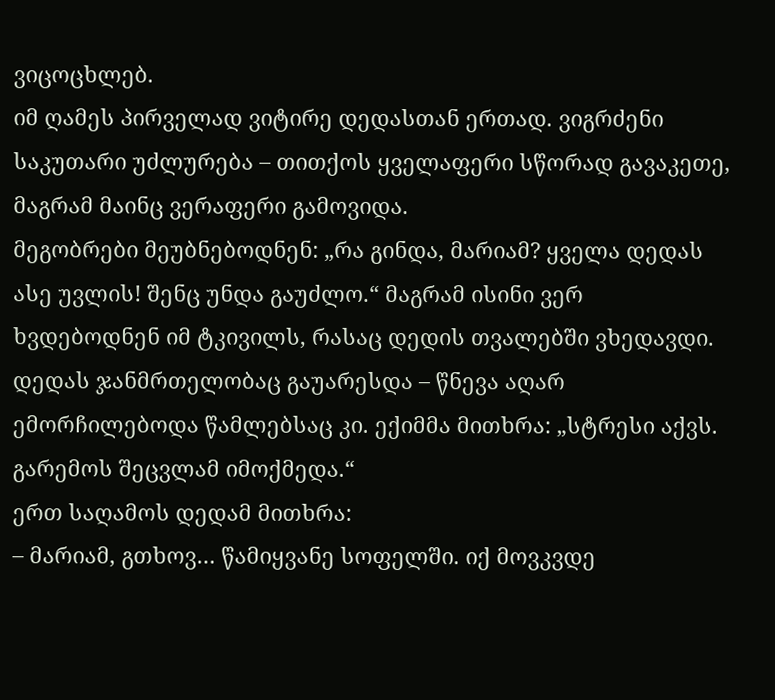ვიცოცხლებ.
იმ ღამეს პირველად ვიტირე დედასთან ერთად. ვიგრძენი საკუთარი უძლურება – თითქოს ყველაფერი სწორად გავაკეთე, მაგრამ მაინც ვერაფერი გამოვიდა.
მეგობრები მეუბნებოდნენ: „რა გინდა, მარიამ? ყველა დედას ასე უვლის! შენც უნდა გაუძლო.“ მაგრამ ისინი ვერ ხვდებოდნენ იმ ტკივილს, რასაც დედის თვალებში ვხედავდი.
დედას ჯანმრთელობაც გაუარესდა – წნევა აღარ ემორჩილებოდა წამლებსაც კი. ექიმმა მითხრა: „სტრესი აქვს. გარემოს შეცვლამ იმოქმედა.“
ერთ საღამოს დედამ მითხრა:
– მარიამ, გთხოვ… წამიყვანე სოფელში. იქ მოვკვდე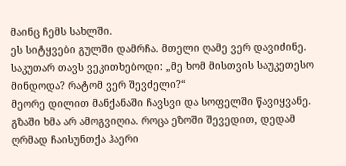მაინც ჩემს სახლში.
ეს სიტყვები გულში დამრჩა. მთელი ღამე ვერ დავიძინე. საკუთარ თავს ვეკითხებოდი: „მე ხომ მისთვის საუკეთესო მინდოდა? რატომ ვერ შევძელი?“
მეორე დილით მანქანაში ჩავსვი და სოფელში წავიყვანე. გზაში ხმა არ ამოგვიღია. როცა ეზოში შევედით, დედამ ღრმად ჩაისუნთქა ჰაერი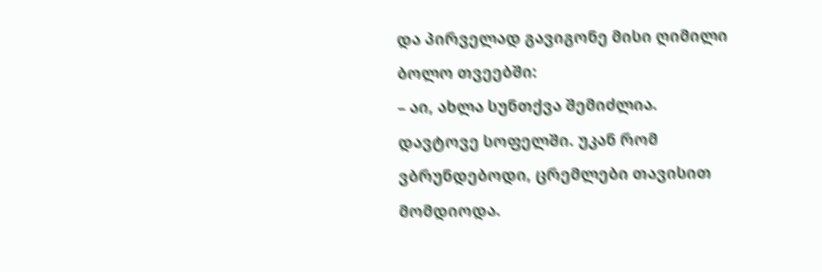და პირველად გავიგონე მისი ღიმილი ბოლო თვეებში:
– აი, ახლა სუნთქვა შემიძლია.
დავტოვე სოფელში. უკან რომ ვბრუნდებოდი, ცრემლები თავისით მომდიოდა.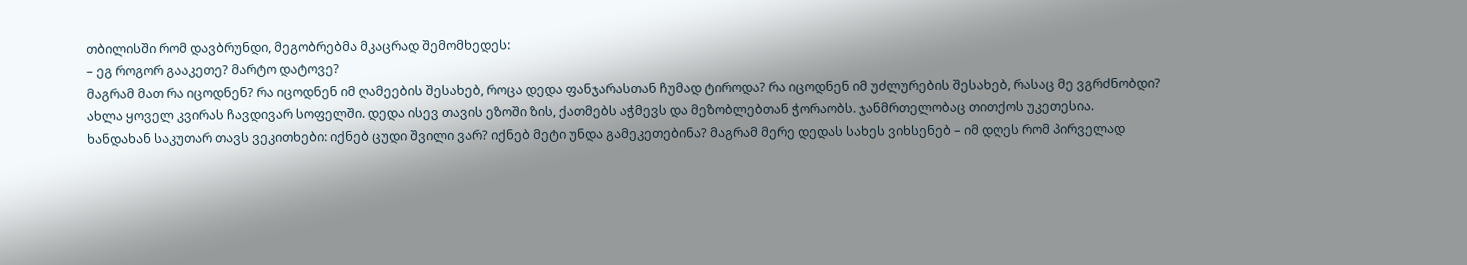თბილისში რომ დავბრუნდი, მეგობრებმა მკაცრად შემომხედეს:
– ეგ როგორ გააკეთე? მარტო დატოვე?
მაგრამ მათ რა იცოდნენ? რა იცოდნენ იმ ღამეების შესახებ, როცა დედა ფანჯარასთან ჩუმად ტიროდა? რა იცოდნენ იმ უძლურების შესახებ, რასაც მე ვგრძნობდი?
ახლა ყოველ კვირას ჩავდივარ სოფელში. დედა ისევ თავის ეზოში ზის, ქათმებს აჭმევს და მეზობლებთან ჭორაობს. ჯანმრთელობაც თითქოს უკეთესია.
ხანდახან საკუთარ თავს ვეკითხები: იქნებ ცუდი შვილი ვარ? იქნებ მეტი უნდა გამეკეთებინა? მაგრამ მერე დედას სახეს ვიხსენებ – იმ დღეს რომ პირველად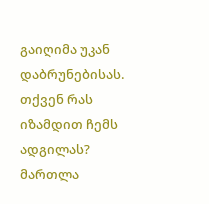გაიღიმა უკან დაბრუნებისას.
თქვენ რას იზამდით ჩემს ადგილას? მართლა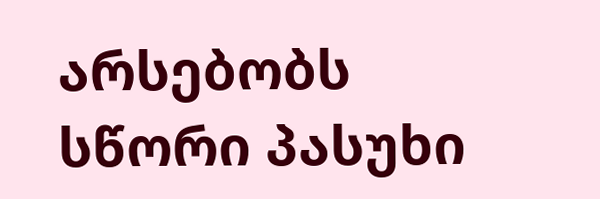არსებობს სწორი პასუხი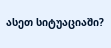ასეთ სიტუაციაში?